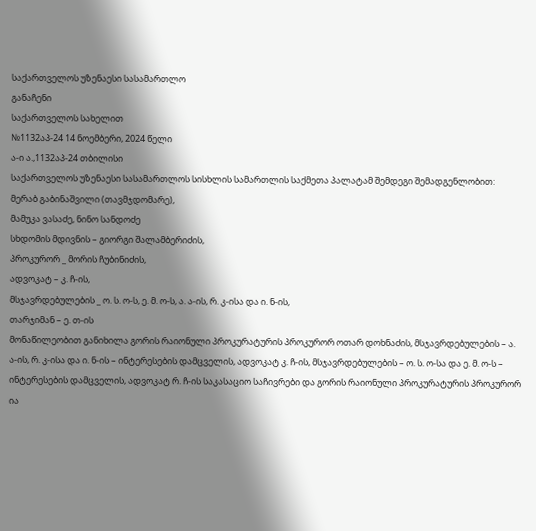საქართველოს უზენაესი სასამართლო
განაჩენი
საქართველოს სახელით
№1132აპ-24 14 ნოემბერი, 2024 წელი
ა-ი ა.,1132აპ-24 თბილისი
საქართველოს უზენაესი სასამართლოს სისხლის სამართლის საქმეთა პალატამ შემდეგი შემადგენლობით:
მერაბ გაბინაშვილი (თავმჯდომარე),
მამუკა ვასაძე, ნინო სანდოძე
სხდომის მდივნის – გიორგი შალამბერიძის,
პროკურორ _ მორის ჩუბინიძის,
ადვოკატ – კ. ჩ-ის,
მსჯავრდებულების _ ო. ს. ო-ს, ე. მ. ო-ს, ა. ა-ის, რ. კ-ისა და ი. ნ-ის,
თარჯიმან – ე. თ-ის
მონაწილეობით განიხილა გორის რაიონული პროკურატურის პროკურორ ოთარ დოხნაძის, მსჯავრდებულების – ა. ა-ის, რ. კ-ისა და ი. ნ-ის – ინტერესების დამცველის, ადვოკატ კ. ჩ-ის, მსჯავრდებულების – ო. ს. ო-სა და ე. მ. ო-ს – ინტერესების დამცველის, ადვოკატ რ. ჩ-ის საკასაციო საჩივრები და გორის რაიონული პროკურატურის პროკურორ ია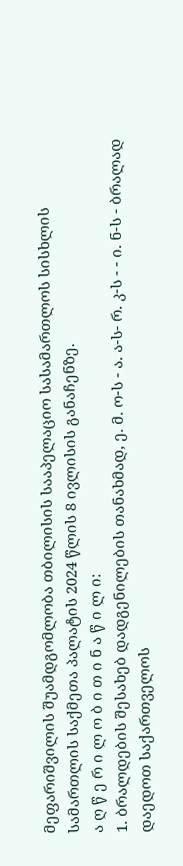მეფარიშვილის შუამდგომლობა თბილისის სააპელაციო სასამართლოს სისხლის სამართლის საქმეთა პალატის 2024 წლის 8 ივლისის განაჩენზე.
ა ღ წ ე რ ი ლ ო ბ ი თ ი ნ ა წ ი ლ ი:
1. ბრალდების შესახებ დადგენილების თანახმად, ე. მ. ო-ს - ა. ა-ს- რ. კ-ს - - ი. ნ-ს - ბრალად დაედოთ საქართველოს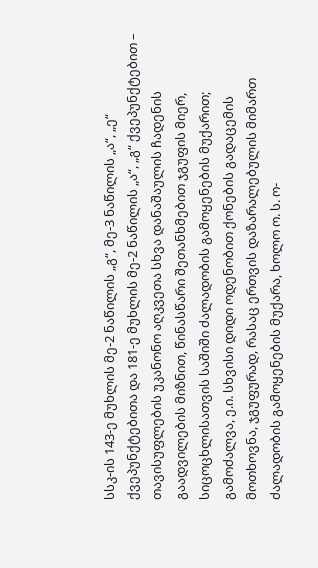სსკ-ის 143-ე მუხლის მე-2 ნაწილის „გ“, მე-3 ნაწილის „ა“, „ე“ ქვეპუნქტებითა და 181-ე მუხლის მე-2 ნაწილის „ა“, „გ“ ქვეპუნქტებით – თავისუფლების უკანონო აღკვეთა სხვა დანაშაულის ჩადენის გაადვილების მიზნით, წინასწარი შეთანხმებით ჯგუფის მიერ, სიცოცხლისათვის საშიში ძალადობის გამოყენების მუქარით; გამოძალვა, ე.ი. სხვისი დიდი ოდენობით ქონების გადაცემის მოთხოვნა, ჯგუფურად, რასაც ერთვის დაზარალებულის მიმართ ძალადობის გამოყენების მუქარა, ხოლო ო. ს. ო-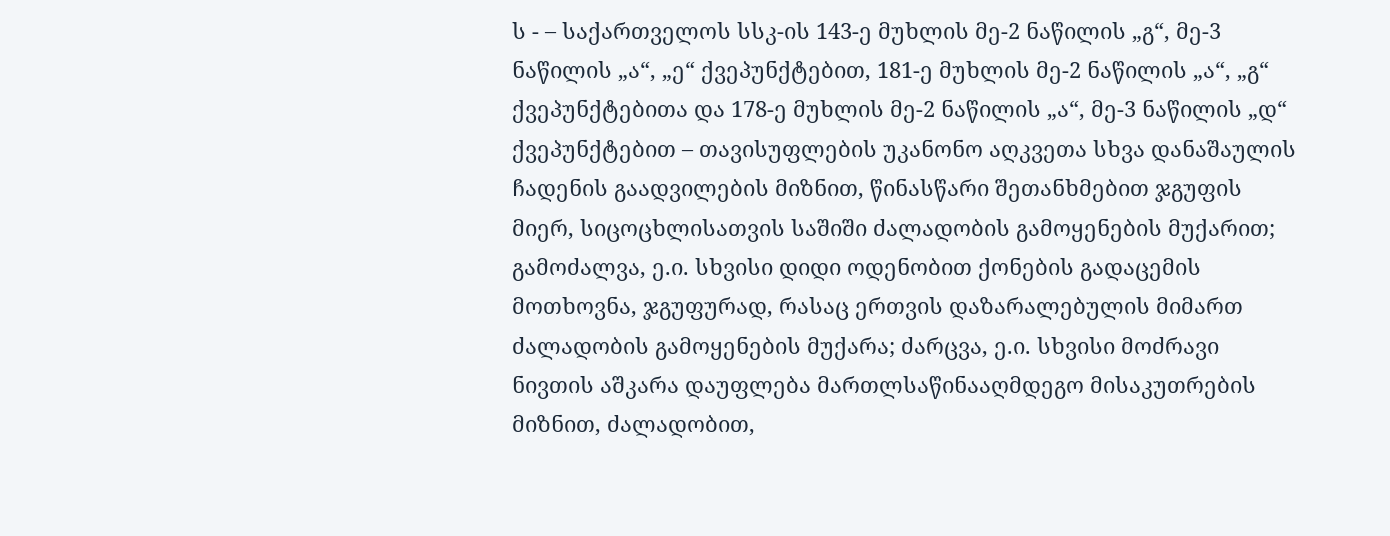ს - – საქართველოს სსკ-ის 143-ე მუხლის მე-2 ნაწილის „გ“, მე-3 ნაწილის „ა“, „ე“ ქვეპუნქტებით, 181-ე მუხლის მე-2 ნაწილის „ა“, „გ“ ქვეპუნქტებითა და 178-ე მუხლის მე-2 ნაწილის „ა“, მე-3 ნაწილის „დ“ ქვეპუნქტებით – თავისუფლების უკანონო აღკვეთა სხვა დანაშაულის ჩადენის გაადვილების მიზნით, წინასწარი შეთანხმებით ჯგუფის მიერ, სიცოცხლისათვის საშიში ძალადობის გამოყენების მუქარით; გამოძალვა, ე.ი. სხვისი დიდი ოდენობით ქონების გადაცემის მოთხოვნა, ჯგუფურად, რასაც ერთვის დაზარალებულის მიმართ ძალადობის გამოყენების მუქარა; ძარცვა, ე.ი. სხვისი მოძრავი ნივთის აშკარა დაუფლება მართლსაწინააღმდეგო მისაკუთრების მიზნით, ძალადობით,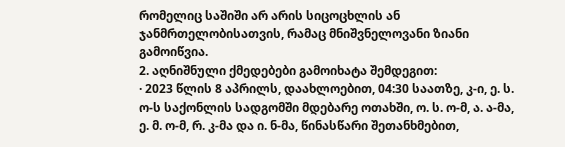რომელიც საშიში არ არის სიცოცხლის ან ჯანმრთელობისათვის, რამაც მნიშვნელოვანი ზიანი გამოიწვია.
2. აღნიშნული ქმედებები გამოიხატა შემდეგით:
· 2023 წლის 8 აპრილს, დაახლოებით, 04:30 საათზე, კ-ი, ე. ს. ო-ს საქონლის სადგომში მდებარე ოთახში, ო. ს. ო-მ, ა. ა-მა, ე. მ. ო-მ, რ. კ-მა და ი. ნ-მა, წინასწარი შეთანხმებით,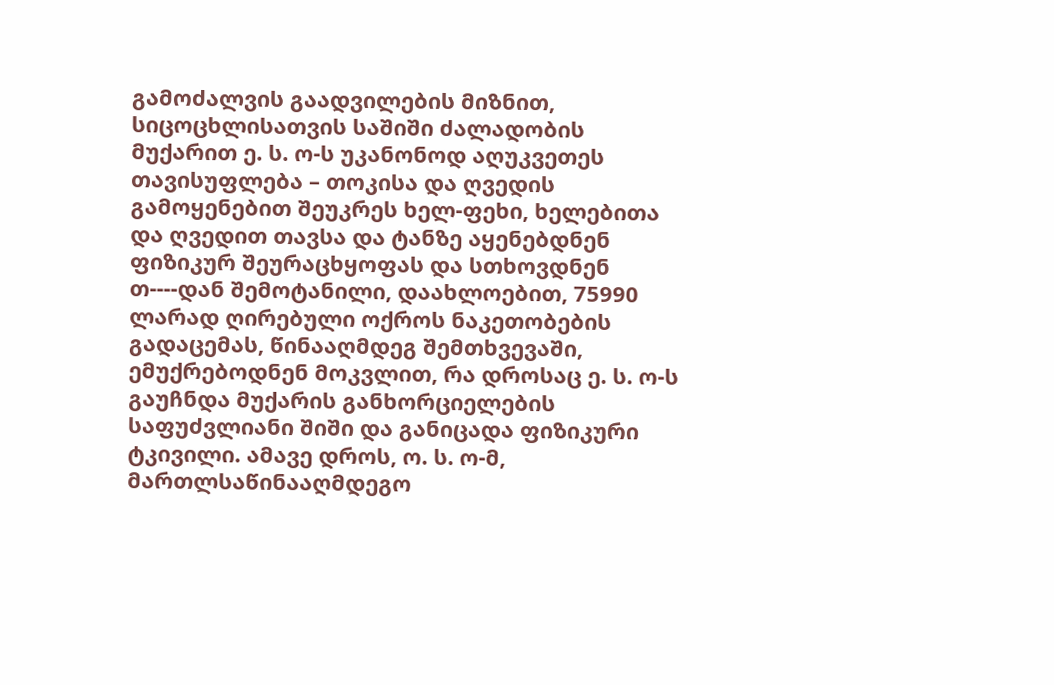გამოძალვის გაადვილების მიზნით, სიცოცხლისათვის საშიში ძალადობის მუქარით ე. ს. ო-ს უკანონოდ აღუკვეთეს თავისუფლება – თოკისა და ღვედის გამოყენებით შეუკრეს ხელ-ფეხი, ხელებითა და ღვედით თავსა და ტანზე აყენებდნენ ფიზიკურ შეურაცხყოფას და სთხოვდნენ თ----დან შემოტანილი, დაახლოებით, 75990 ლარად ღირებული ოქროს ნაკეთობების გადაცემას, წინააღმდეგ შემთხვევაში, ემუქრებოდნენ მოკვლით, რა დროსაც ე. ს. ო-ს გაუჩნდა მუქარის განხორციელების საფუძვლიანი შიში და განიცადა ფიზიკური ტკივილი. ამავე დროს, ო. ს. ო-მ, მართლსაწინააღმდეგო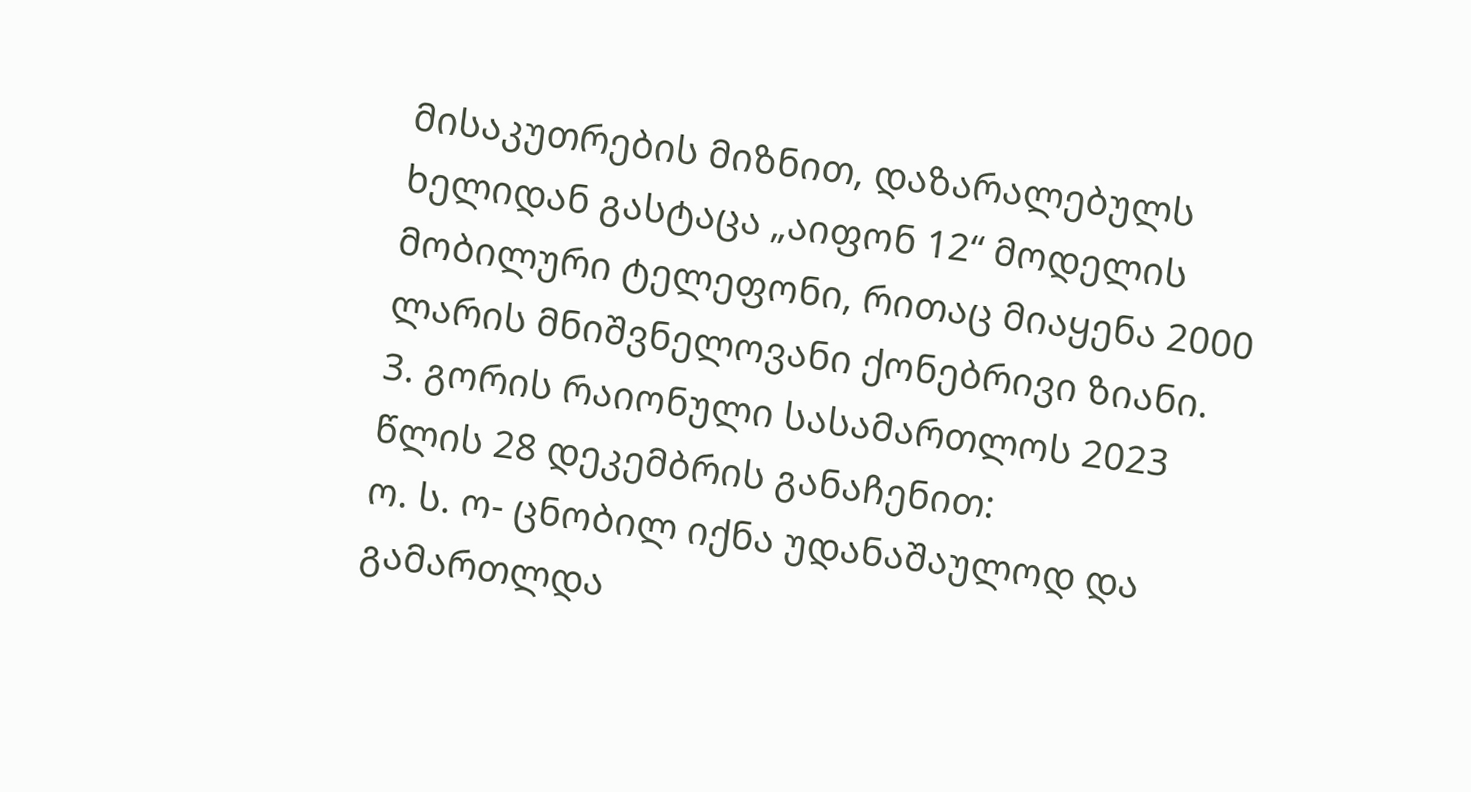მისაკუთრების მიზნით, დაზარალებულს ხელიდან გასტაცა „აიფონ 12“ მოდელის მობილური ტელეფონი, რითაც მიაყენა 2000 ლარის მნიშვნელოვანი ქონებრივი ზიანი.
3. გორის რაიონული სასამართლოს 2023 წლის 28 დეკემბრის განაჩენით:
ო. ს. ო- ცნობილ იქნა უდანაშაულოდ და გამართლდა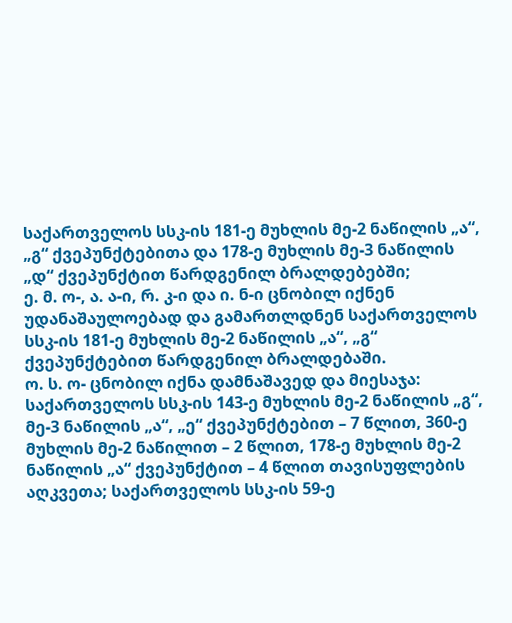საქართველოს სსკ-ის 181-ე მუხლის მე-2 ნაწილის „ა“, „გ“ ქვეპუნქტებითა და 178-ე მუხლის მე-3 ნაწილის „დ“ ქვეპუნქტით წარდგენილ ბრალდებებში;
ე. მ. ო-, ა. ა-ი, რ. კ-ი და ი. ნ-ი ცნობილ იქნენ უდანაშაულოებად და გამართლდნენ საქართველოს სსკ-ის 181-ე მუხლის მე-2 ნაწილის „ა“, „გ“ ქვეპუნქტებით წარდგენილ ბრალდებაში.
ო. ს. ო- ცნობილ იქნა დამნაშავედ და მიესაჯა: საქართველოს სსკ-ის 143-ე მუხლის მე-2 ნაწილის „გ“, მე-3 ნაწილის „ა“, „ე“ ქვეპუნქტებით – 7 წლით, 360-ე მუხლის მე-2 ნაწილით – 2 წლით, 178-ე მუხლის მე-2 ნაწილის „ა“ ქვეპუნქტით – 4 წლით თავისუფლების აღკვეთა; საქართველოს სსკ-ის 59-ე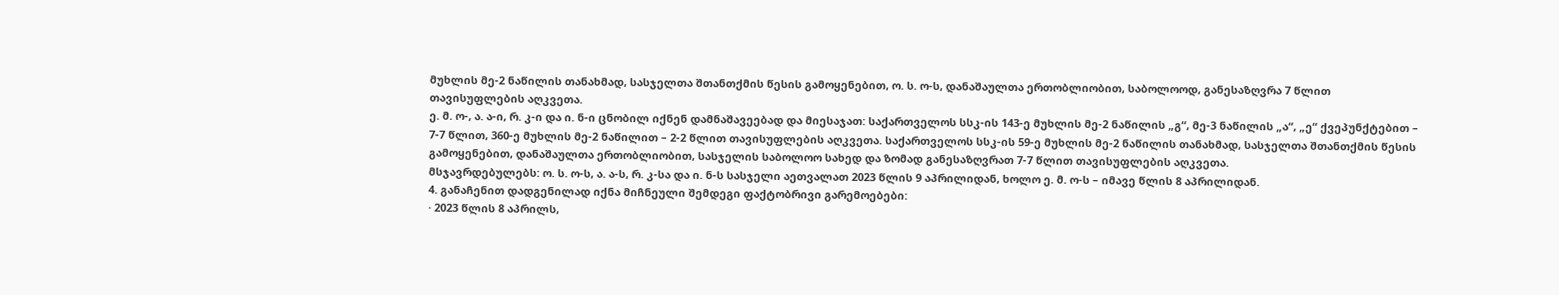მუხლის მე-2 ნაწილის თანახმად, სასჯელთა შთანთქმის წესის გამოყენებით, ო. ს. ო-ს, დანაშაულთა ერთობლიობით, საბოლოოდ, განესაზღვრა 7 წლით თავისუფლების აღკვეთა.
ე. მ. ო-, ა. ა-ი, რ. კ-ი და ი. ნ-ი ცნობილ იქნენ დამნაშავეებად და მიესაჯათ: საქართველოს სსკ-ის 143-ე მუხლის მე-2 ნაწილის „გ“, მე-3 ნაწილის „ა“, „ე“ ქვეპუნქტებით – 7-7 წლით, 360-ე მუხლის მე-2 ნაწილით – 2-2 წლით თავისუფლების აღკვეთა. საქართველოს სსკ-ის 59-ე მუხლის მე-2 ნაწილის თანახმად, სასჯელთა შთანთქმის წესის გამოყენებით, დანაშაულთა ერთობლიობით, სასჯელის საბოლოო სახედ და ზომად განესაზღვრათ 7-7 წლით თავისუფლების აღკვეთა.
მსჯავრდებულებს: ო. ს. ო-ს, ა. ა-ს, რ. კ-სა და ი. ნ-ს სასჯელი აეთვალათ 2023 წლის 9 აპრილიდან, ხოლო ე. მ. ო-ს – იმავე წლის 8 აპრილიდან.
4. განაჩენით დადგენილად იქნა მიჩნეული შემდეგი ფაქტობრივი გარემოებები:
· 2023 წლის 8 აპრილს,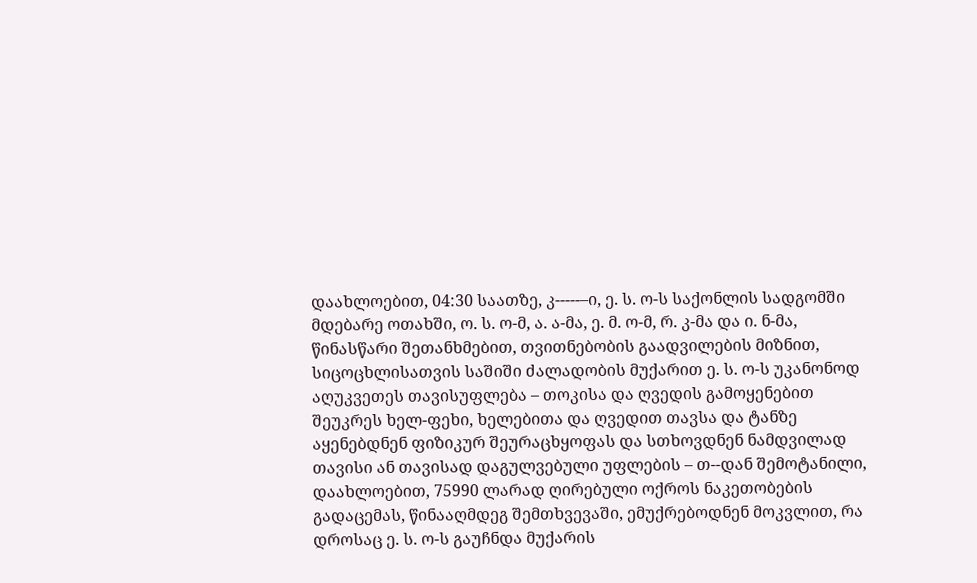დაახლოებით, 04:30 საათზე, კ-----–ი, ე. ს. ო-ს საქონლის სადგომში მდებარე ოთახში, ო. ს. ო-მ, ა. ა-მა, ე. მ. ო-მ, რ. კ-მა და ი. ნ-მა, წინასწარი შეთანხმებით, თვითნებობის გაადვილების მიზნით, სიცოცხლისათვის საშიში ძალადობის მუქარით ე. ს. ო-ს უკანონოდ აღუკვეთეს თავისუფლება – თოკისა და ღვედის გამოყენებით შეუკრეს ხელ-ფეხი, ხელებითა და ღვედით თავსა და ტანზე აყენებდნენ ფიზიკურ შეურაცხყოფას და სთხოვდნენ ნამდვილად თავისი ან თავისად დაგულვებული უფლების – თ--დან შემოტანილი, დაახლოებით, 75990 ლარად ღირებული ოქროს ნაკეთობების გადაცემას, წინააღმდეგ შემთხვევაში, ემუქრებოდნენ მოკვლით, რა დროსაც ე. ს. ო-ს გაუჩნდა მუქარის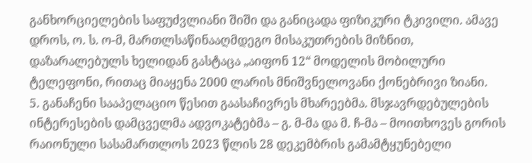განხორციელების საფუძვლიანი შიში და განიცადა ფიზიკური ტკივილი. ამავე დროს, ო. ს. ო-მ, მართლსაწინააღმდეგო მისაკუთრების მიზნით, დაზარალებულს ხელიდან გასტაცა „აიფონ 12“ მოდელის მობილური ტელეფონი, რითაც მიაყენა 2000 ლარის მნიშვნელოვანი ქონებრივი ზიანი.
5. განაჩენი სააპელაციო წესით გაასაჩივრეს მხარეებმა. მსჯავრდებულების ინტერესების დამცველმა ადვოკატებმა – გ. მ-მა და მ. ჩ-მა – მოითხოვეს გორის რაიონული სასამართლოს 2023 წლის 28 დეკემბრის გამამტყუნებელი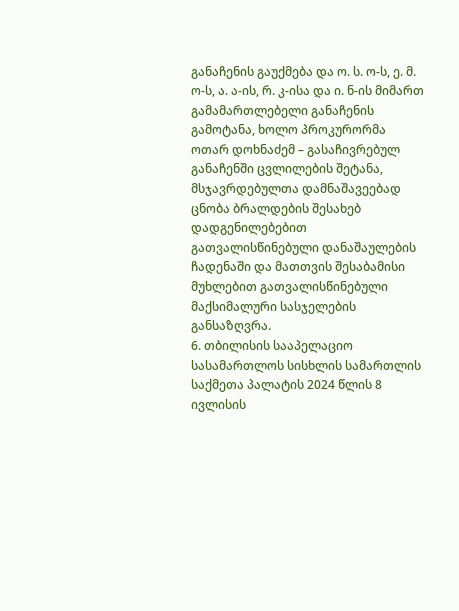განაჩენის გაუქმება და ო. ს. ო-ს, ე. მ. ო-ს, ა. ა-ის, რ. კ-ისა და ი. ნ-ის მიმართ გამამართლებელი განაჩენის გამოტანა, ხოლო პროკურორმა ოთარ დოხნაძემ – გასაჩივრებულ განაჩენში ცვლილების შეტანა, მსჯავრდებულთა დამნაშავეებად ცნობა ბრალდების შესახებ დადგენილებებით გათვალისწინებული დანაშაულების ჩადენაში და მათთვის შესაბამისი მუხლებით გათვალისწინებული მაქსიმალური სასჯელების განსაზღვრა.
6. თბილისის სააპელაციო სასამართლოს სისხლის სამართლის საქმეთა პალატის 2024 წლის 8 ივლისის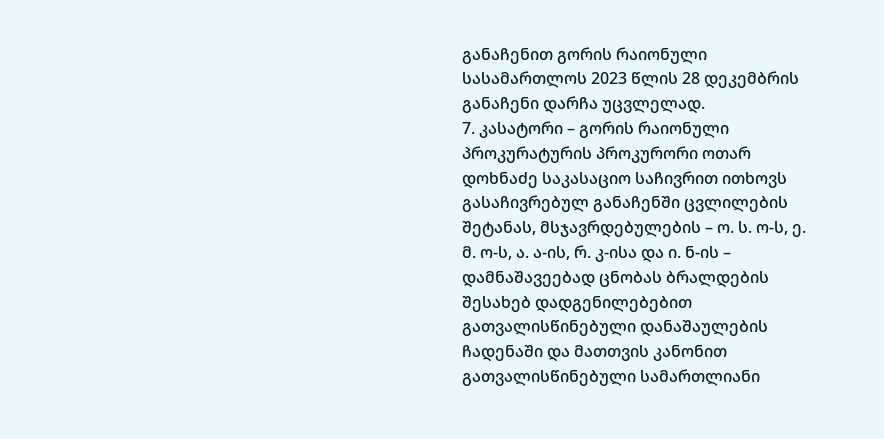განაჩენით გორის რაიონული სასამართლოს 2023 წლის 28 დეკემბრის განაჩენი დარჩა უცვლელად.
7. კასატორი – გორის რაიონული პროკურატურის პროკურორი ოთარ დოხნაძე საკასაციო საჩივრით ითხოვს გასაჩივრებულ განაჩენში ცვლილების შეტანას, მსჯავრდებულების – ო. ს. ო-ს, ე. მ. ო-ს, ა. ა-ის, რ. კ-ისა და ი. ნ-ის – დამნაშავეებად ცნობას ბრალდების შესახებ დადგენილებებით გათვალისწინებული დანაშაულების ჩადენაში და მათთვის კანონით გათვალისწინებული სამართლიანი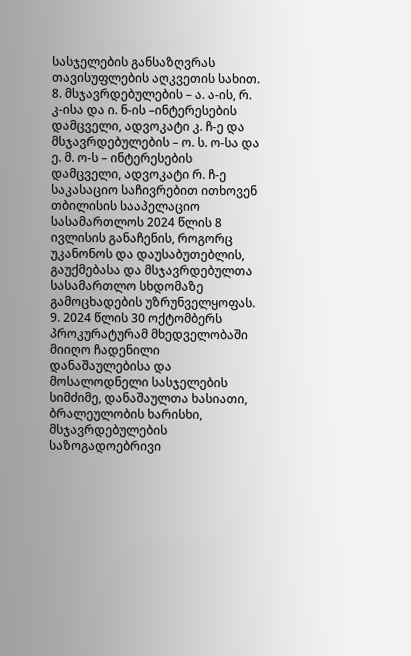სასჯელების განსაზღვრას თავისუფლების აღკვეთის სახით.
8. მსჯავრდებულების – ა. ა-ის, რ. კ-ისა და ი. ნ-ის –ინტერესების დამცველი, ადვოკატი კ. ჩ-ე და მსჯავრდებულების – ო. ს. ო-სა და ე. მ. ო-ს – ინტერესების დამცველი, ადვოკატი რ. ჩ-ე საკასაციო საჩივრებით ითხოვენ თბილისის სააპელაციო სასამართლოს 2024 წლის 8 ივლისის განაჩენის, როგორც უკანონოს და დაუსაბუთებლის, გაუქმებასა და მსჯავრდებულთა სასამართლო სხდომაზე გამოცხადების უზრუნველყოფას.
9. 2024 წლის 30 ოქტომბერს პროკურატურამ მხედველობაში მიიღო ჩადენილი დანაშაულებისა და მოსალოდნელი სასჯელების სიმძიმე, დანაშაულთა ხასიათი, ბრალეულობის ხარისხი, მსჯავრდებულების საზოგადოებრივი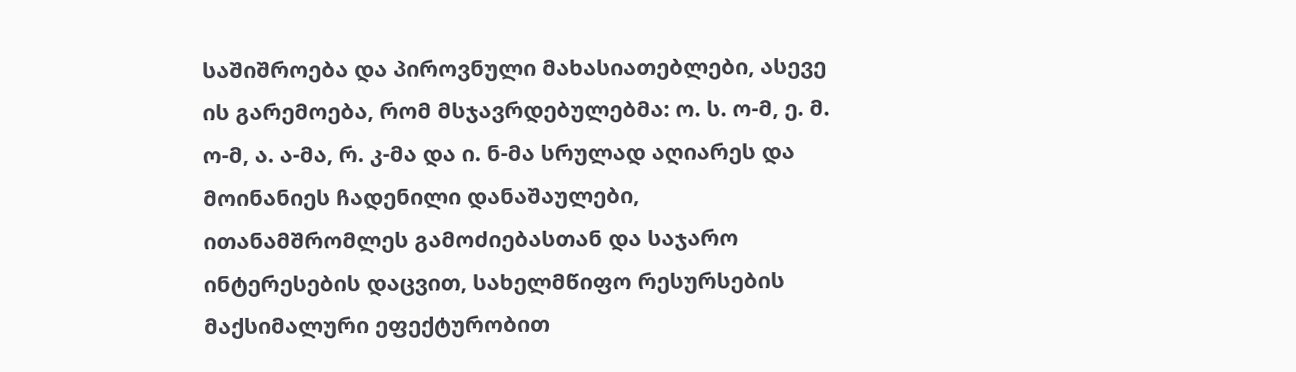საშიშროება და პიროვნული მახასიათებლები, ასევე ის გარემოება, რომ მსჯავრდებულებმა: ო. ს. ო-მ, ე. მ. ო-მ, ა. ა-მა, რ. კ-მა და ი. ნ-მა სრულად აღიარეს და მოინანიეს ჩადენილი დანაშაულები, ითანამშრომლეს გამოძიებასთან და საჯარო ინტერესების დაცვით, სახელმწიფო რესურსების მაქსიმალური ეფექტურობით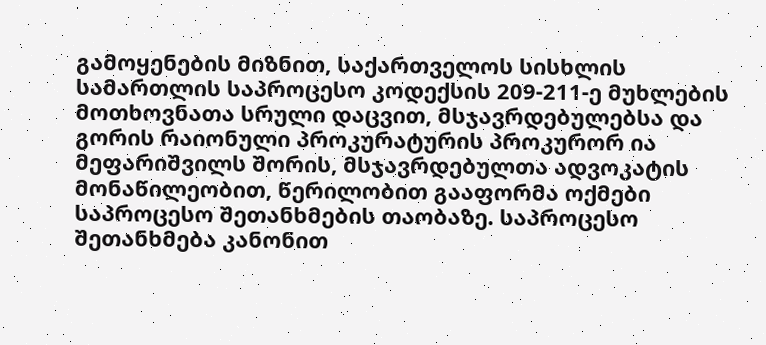გამოყენების მიზნით, საქართველოს სისხლის სამართლის საპროცესო კოდექსის 209-211-ე მუხლების მოთხოვნათა სრული დაცვით, მსჯავრდებულებსა და გორის რაიონული პროკურატურის პროკურორ ია მეფარიშვილს შორის, მსჯავრდებულთა ადვოკატის მონაწილეობით, წერილობით გააფორმა ოქმები საპროცესო შეთანხმების თაობაზე. საპროცესო შეთანხმება კანონით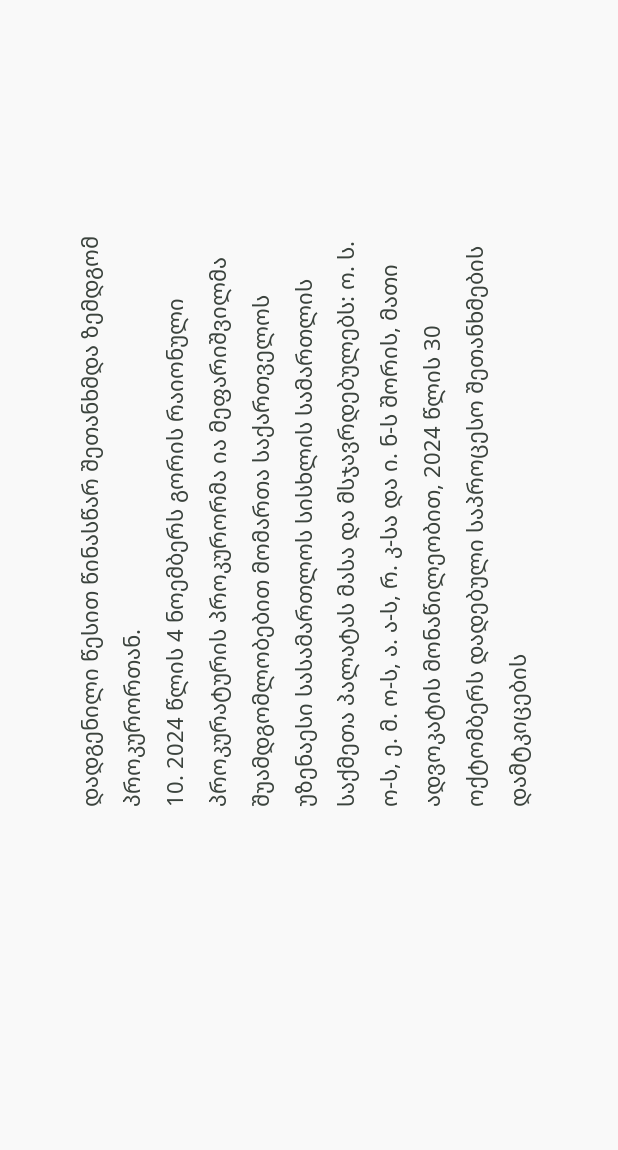დადგენილი წესით წინასწარ შეთანხმდა ზემდგომ პროკურორთან.
10. 2024 წლის 4 ნოემბერს გორის რაიონული პროკურატურის პროკურორმა ია მეფარიშვილმა შუამდგომლობებით მომართა საქართველოს უზენაესი სასამართლოს სისხლის სამართლის საქმეთა პალატას მასა და მსჯავრდებულებს: ო. ს. ო-ს, ე. მ. ო-ს, ა. ა-ს, რ. კ-სა და ი. ნ-ს შორის, მათი ადვოკატის მონაწილეობით, 2024 წლის 30 ოქტომბერს დადებული საპროცესო შეთანხმების დამტკიცების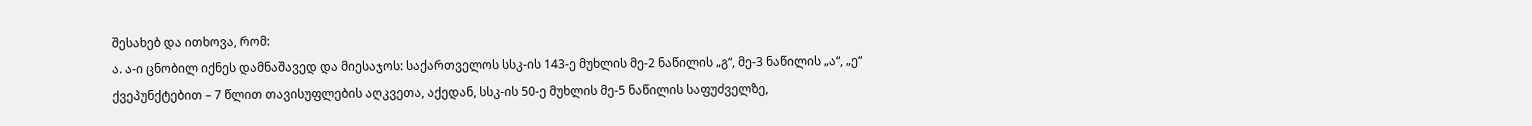შესახებ და ითხოვა, რომ:
ა. ა-ი ცნობილ იქნეს დამნაშავედ და მიესაჯოს: საქართველოს სსკ-ის 143-ე მუხლის მე-2 ნაწილის „გ“, მე-3 ნაწილის „ა“, „ე“ ქვეპუნქტებით – 7 წლით თავისუფლების აღკვეთა, აქედან, სსკ-ის 50-ე მუხლის მე-5 ნაწილის საფუძველზე,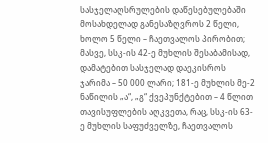სასჯელაღსრულების დაწესებულებაში მოსახდელად განესაზღვროს 2 წელი, ხოლო 5 წელი – ჩაეთვალოს პირობით; მასვე, სსკ-ის 42-ე მუხლის შესაბამისად, დამატებით სასჯელად დაეკისროს ჯარიმა – 50 000 ლარი; 181-ე მუხლის მე-2 ნაწილის „ა“, „გ“ ქვეპუნქტებით – 4 წლით თავისუფლების აღკვეთა, რაც, სსკ-ის 63-ე მუხლის საფუძველზე, ჩაეთვალოს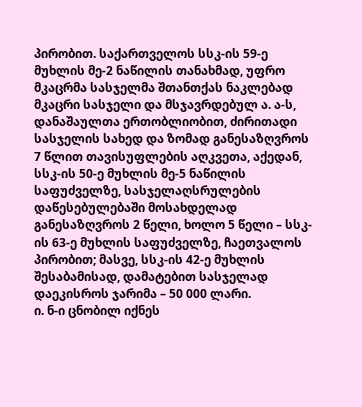პირობით. საქართველოს სსკ-ის 59-ე მუხლის მე-2 ნაწილის თანახმად, უფრო მკაცრმა სასჯელმა შთანთქას ნაკლებად მკაცრი სასჯელი და მსჯავრდებულ ა. ა-ს, დანაშაულთა ერთობლიობით, ძირითადი სასჯელის სახედ და ზომად განესაზღვროს 7 წლით თავისუფლების აღკვეთა, აქედან, სსკ-ის 50-ე მუხლის მე-5 ნაწილის საფუძველზე, სასჯელაღსრულების დაწესებულებაში მოსახდელად განესაზღვროს 2 წელი, ხოლო 5 წელი – სსკ-ის 63-ე მუხლის საფუძველზე, ჩაეთვალოს პირობით; მასვე, სსკ-ის 42-ე მუხლის შესაბამისად, დამატებით სასჯელად დაეკისროს ჯარიმა – 50 000 ლარი.
ი. ნ-ი ცნობილ იქნეს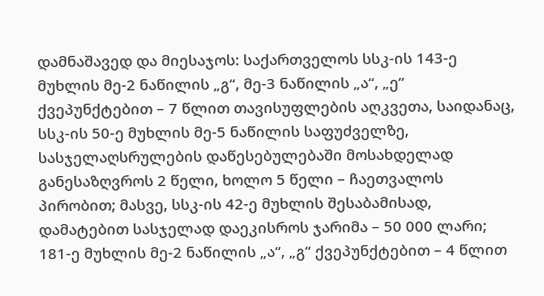დამნაშავედ და მიესაჯოს: საქართველოს სსკ-ის 143-ე მუხლის მე-2 ნაწილის „გ“, მე-3 ნაწილის „ა“, „ე“ ქვეპუნქტებით – 7 წლით თავისუფლების აღკვეთა, საიდანაც, სსკ-ის 50-ე მუხლის მე-5 ნაწილის საფუძველზე, სასჯელაღსრულების დაწესებულებაში მოსახდელად განესაზღვროს 2 წელი, ხოლო 5 წელი – ჩაეთვალოს პირობით; მასვე, სსკ-ის 42-ე მუხლის შესაბამისად, დამატებით სასჯელად დაეკისროს ჯარიმა – 50 000 ლარი; 181-ე მუხლის მე-2 ნაწილის „ა“, „გ“ ქვეპუნქტებით – 4 წლით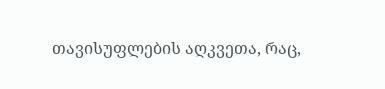თავისუფლების აღკვეთა, რაც,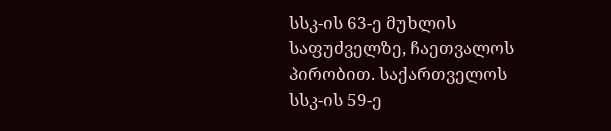სსკ-ის 63-ე მუხლის საფუძველზე, ჩაეთვალოს პირობით. საქართველოს სსკ-ის 59-ე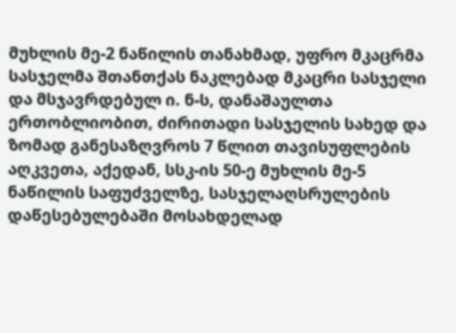მუხლის მე-2 ნაწილის თანახმად, უფრო მკაცრმა სასჯელმა შთანთქას ნაკლებად მკაცრი სასჯელი და მსჯავრდებულ ი. ნ-ს, დანაშაულთა ერთობლიობით, ძირითადი სასჯელის სახედ და ზომად განესაზღვროს 7 წლით თავისუფლების აღკვეთა, აქედან, სსკ-ის 50-ე მუხლის მე-5 ნაწილის საფუძველზე, სასჯელაღსრულების დაწესებულებაში მოსახდელად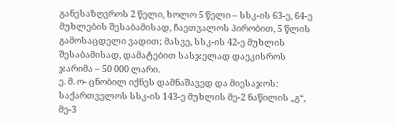განესაზღვროს 2 წელი, ხოლო 5 წელი – სსკ-ის 63-ე, 64-ე მუხლების შესაბამისად, ჩაეთვალოს პირობით, 5 წლის გამოსაცდელი ვადით; მასვე, სსკ-ის 42-ე მუხლის შესაბამისად, დამატებით სასჯელად დაეკისროს ჯარიმა – 50 000 ლარი.
ე. მ. ო- ცნობილ იქნეს დამნაშავედ და მიესაჯოს: საქართველოს სსკ-ის 143-ე მუხლის მე-2 ნაწილის „გ“, მე-3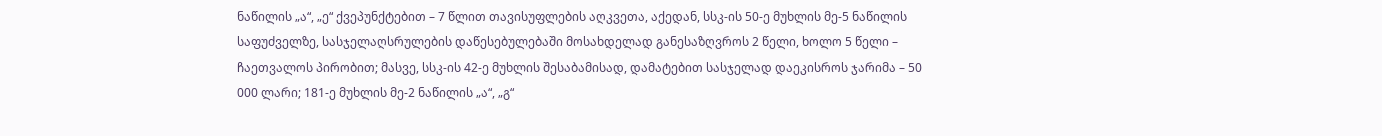ნაწილის „ა“, „ე“ ქვეპუნქტებით – 7 წლით თავისუფლების აღკვეთა, აქედან, სსკ-ის 50-ე მუხლის მე-5 ნაწილის საფუძველზე, სასჯელაღსრულების დაწესებულებაში მოსახდელად განესაზღვროს 2 წელი, ხოლო 5 წელი – ჩაეთვალოს პირობით; მასვე, სსკ-ის 42-ე მუხლის შესაბამისად, დამატებით სასჯელად დაეკისროს ჯარიმა – 50 000 ლარი; 181-ე მუხლის მე-2 ნაწილის „ა“, „გ“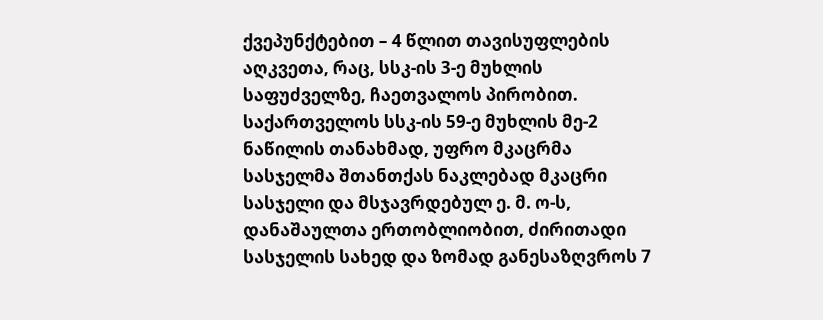ქვეპუნქტებით – 4 წლით თავისუფლების აღკვეთა, რაც, სსკ-ის 3-ე მუხლის საფუძველზე, ჩაეთვალოს პირობით. საქართველოს სსკ-ის 59-ე მუხლის მე-2 ნაწილის თანახმად, უფრო მკაცრმა სასჯელმა შთანთქას ნაკლებად მკაცრი სასჯელი და მსჯავრდებულ ე. მ. ო-ს, დანაშაულთა ერთობლიობით, ძირითადი სასჯელის სახედ და ზომად განესაზღვროს 7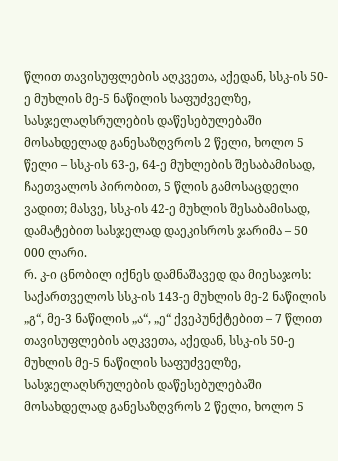წლით თავისუფლების აღკვეთა, აქედან, სსკ-ის 50-ე მუხლის მე-5 ნაწილის საფუძველზე, სასჯელაღსრულების დაწესებულებაში მოსახდელად განესაზღვროს 2 წელი, ხოლო 5 წელი – სსკ-ის 63-ე, 64-ე მუხლების შესაბამისად, ჩაეთვალოს პირობით, 5 წლის გამოსაცდელი ვადით; მასვე, სსკ-ის 42-ე მუხლის შესაბამისად, დამატებით სასჯელად დაეკისროს ჯარიმა – 50 000 ლარი.
რ. კ-ი ცნობილ იქნეს დამნაშავედ და მიესაჯოს: საქართველოს სსკ-ის 143-ე მუხლის მე-2 ნაწილის „გ“, მე-3 ნაწილის „ა“, „ე“ ქვეპუნქტებით – 7 წლით თავისუფლების აღკვეთა, აქედან, სსკ-ის 50-ე მუხლის მე-5 ნაწილის საფუძველზე, სასჯელაღსრულების დაწესებულებაში მოსახდელად განესაზღვროს 2 წელი, ხოლო 5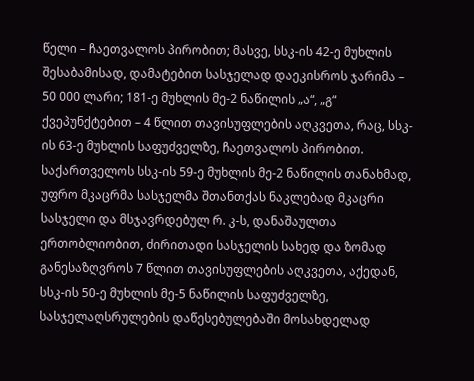წელი – ჩაეთვალოს პირობით; მასვე, სსკ-ის 42-ე მუხლის შესაბამისად, დამატებით სასჯელად დაეკისროს ჯარიმა – 50 000 ლარი; 181-ე მუხლის მე-2 ნაწილის „ა“, „გ“ ქვეპუნქტებით – 4 წლით თავისუფლების აღკვეთა, რაც, სსკ-ის 63-ე მუხლის საფუძველზე, ჩაეთვალოს პირობით. საქართველოს სსკ-ის 59-ე მუხლის მე-2 ნაწილის თანახმად, უფრო მკაცრმა სასჯელმა შთანთქას ნაკლებად მკაცრი სასჯელი და მსჯავრდებულ რ. კ-ს, დანაშაულთა ერთობლიობით, ძირითადი სასჯელის სახედ და ზომად განესაზღვროს 7 წლით თავისუფლების აღკვეთა, აქედან, სსკ-ის 50-ე მუხლის მე-5 ნაწილის საფუძველზე, სასჯელაღსრულების დაწესებულებაში მოსახდელად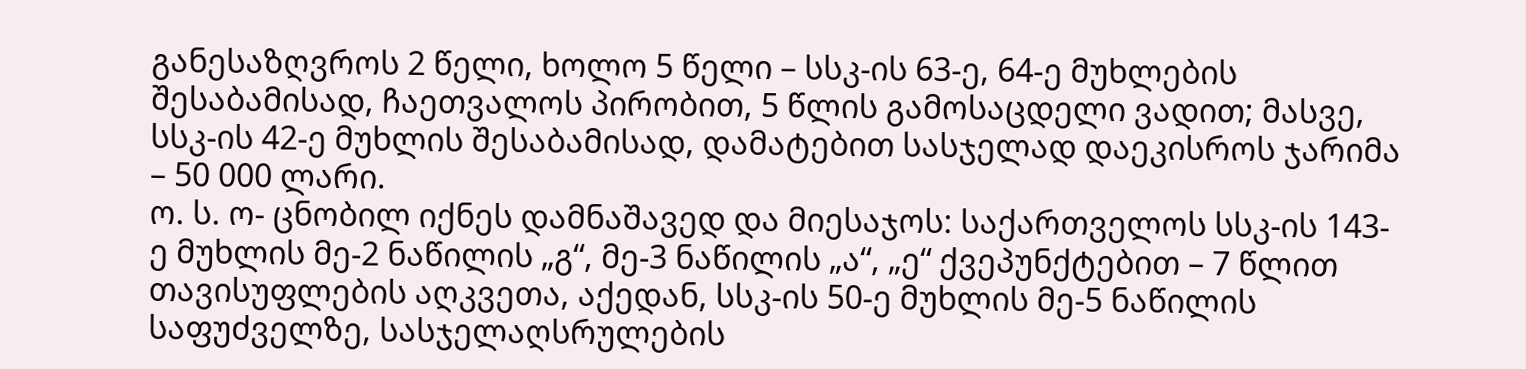განესაზღვროს 2 წელი, ხოლო 5 წელი – სსკ-ის 63-ე, 64-ე მუხლების შესაბამისად, ჩაეთვალოს პირობით, 5 წლის გამოსაცდელი ვადით; მასვე, სსკ-ის 42-ე მუხლის შესაბამისად, დამატებით სასჯელად დაეკისროს ჯარიმა – 50 000 ლარი.
ო. ს. ო- ცნობილ იქნეს დამნაშავედ და მიესაჯოს: საქართველოს სსკ-ის 143-ე მუხლის მე-2 ნაწილის „გ“, მე-3 ნაწილის „ა“, „ე“ ქვეპუნქტებით – 7 წლით თავისუფლების აღკვეთა, აქედან, სსკ-ის 50-ე მუხლის მე-5 ნაწილის საფუძველზე, სასჯელაღსრულების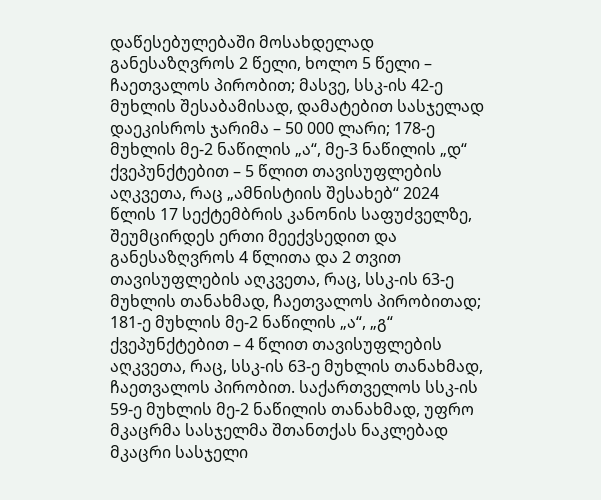დაწესებულებაში მოსახდელად განესაზღვროს 2 წელი, ხოლო 5 წელი – ჩაეთვალოს პირობით; მასვე, სსკ-ის 42-ე მუხლის შესაბამისად, დამატებით სასჯელად დაეკისროს ჯარიმა – 50 000 ლარი; 178-ე მუხლის მე-2 ნაწილის „ა“, მე-3 ნაწილის „დ“ ქვეპუნქტებით – 5 წლით თავისუფლების აღკვეთა, რაც „ამნისტიის შესახებ“ 2024 წლის 17 სექტემბრის კანონის საფუძველზე, შეუმცირდეს ერთი მეექვსედით და განესაზღვროს 4 წლითა და 2 თვით თავისუფლების აღკვეთა, რაც, სსკ-ის 63-ე მუხლის თანახმად, ჩაეთვალოს პირობითად; 181-ე მუხლის მე-2 ნაწილის „ა“, „გ“ ქვეპუნქტებით – 4 წლით თავისუფლების აღკვეთა, რაც, სსკ-ის 63-ე მუხლის თანახმად, ჩაეთვალოს პირობით. საქართველოს სსკ-ის 59-ე მუხლის მე-2 ნაწილის თანახმად, უფრო მკაცრმა სასჯელმა შთანთქას ნაკლებად მკაცრი სასჯელი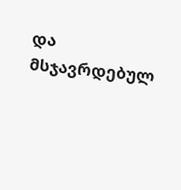და მსჯავრდებულ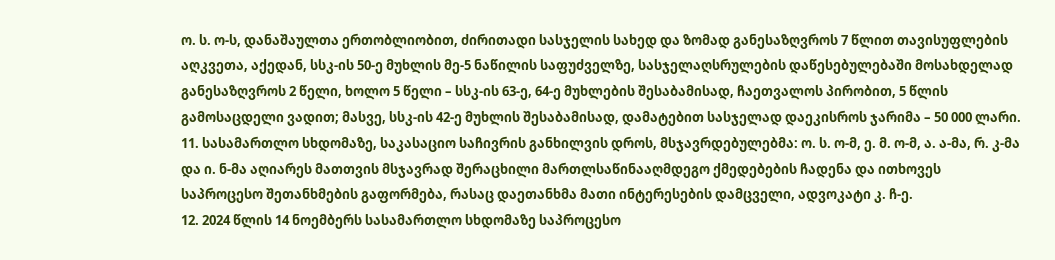ო. ს. ო-ს, დანაშაულთა ერთობლიობით, ძირითადი სასჯელის სახედ და ზომად განესაზღვროს 7 წლით თავისუფლების აღკვეთა, აქედან, სსკ-ის 50-ე მუხლის მე-5 ნაწილის საფუძველზე, სასჯელაღსრულების დაწესებულებაში მოსახდელად განესაზღვროს 2 წელი, ხოლო 5 წელი – სსკ-ის 63-ე, 64-ე მუხლების შესაბამისად, ჩაეთვალოს პირობით, 5 წლის გამოსაცდელი ვადით; მასვე, სსკ-ის 42-ე მუხლის შესაბამისად, დამატებით სასჯელად დაეკისროს ჯარიმა – 50 000 ლარი.
11. სასამართლო სხდომაზე, საკასაციო საჩივრის განხილვის დროს, მსჯავრდებულებმა: ო. ს. ო-მ, ე. მ. ო-მ, ა. ა-მა, რ. კ-მა და ი. ნ-მა აღიარეს მათთვის მსჯავრად შერაცხილი მართლსაწინააღმდეგო ქმედებების ჩადენა და ითხოვეს საპროცესო შეთანხმების გაფორმება, რასაც დაეთანხმა მათი ინტერესების დამცველი, ადვოკატი კ. ჩ-ე.
12. 2024 წლის 14 ნოემბერს სასამართლო სხდომაზე საპროცესო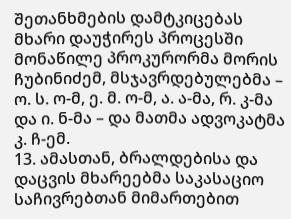შეთანხმების დამტკიცებას მხარი დაუჭირეს პროცესში მონაწილე პროკურორმა მორის ჩუბინიძემ, მსჯავრდებულებმა – ო. ს. ო-მ, ე. მ. ო-მ, ა. ა-მა, რ. კ-მა და ი. ნ-მა – და მათმა ადვოკატმა კ. ჩ-ემ.
13. ამასთან, ბრალდებისა და დაცვის მხარეებმა საკასაციო საჩივრებთან მიმართებით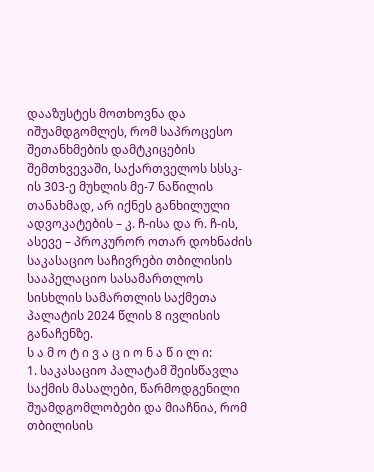დააზუსტეს მოთხოვნა და იშუამდგომლეს, რომ საპროცესო შეთანხმების დამტკიცების შემთხვევაში, საქართველოს სსსკ-ის 303-ე მუხლის მე-7 ნაწილის თანახმად, არ იქნეს განხილული ადვოკატების – კ. ჩ-ისა და რ. ჩ-ის, ასევე – პროკურორ ოთარ დოხნაძის საკასაციო საჩივრები თბილისის სააპელაციო სასამართლოს სისხლის სამართლის საქმეთა პალატის 2024 წლის 8 ივლისის განაჩენზე.
ს ა მ ო ტ ი ვ ა ც ი ო ნ ა წ ი ლ ი:
1. საკასაციო პალატამ შეისწავლა საქმის მასალები, წარმოდგენილი შუამდგომლობები და მიაჩნია, რომ თბილისის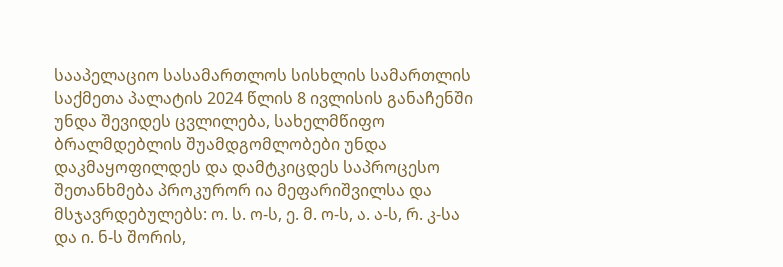სააპელაციო სასამართლოს სისხლის სამართლის საქმეთა პალატის 2024 წლის 8 ივლისის განაჩენში უნდა შევიდეს ცვლილება, სახელმწიფო ბრალმდებლის შუამდგომლობები უნდა დაკმაყოფილდეს და დამტკიცდეს საპროცესო შეთანხმება პროკურორ ია მეფარიშვილსა და მსჯავრდებულებს: ო. ს. ო-ს, ე. მ. ო-ს, ა. ა-ს, რ. კ-სა და ი. ნ-ს შორის,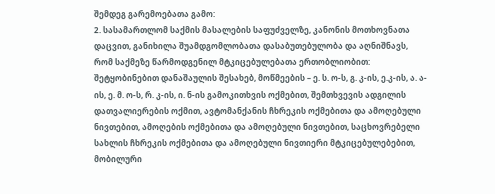შემდეგ გარემოებათა გამო:
2. სასამართლომ საქმის მასალების საფუძველზე, კანონის მოთხოვნათა დაცვით, განიხილა შუამდგომლობათა დასაბუთებულობა და აღნიშნავს, რომ საქმეზე წარმოდგენილ მტკიცებულებათა ერთობლიობით: შეტყობინებით დანაშაულის შესახებ, მოწმეების – ე. ს. ო-ს, გ. კ-ის, ე.კ-ის, ა. ა-ის, ე. მ. ო-ს, რ. კ-ის, ი. ნ-ის გამოკითხვის ოქმებით, შემთხვევის ადგილის დათვალიერების ოქმით, ავტომანქანის ჩხრეკის ოქმებითა და ამოღებული ნივთებით, ამოღების ოქმებითა და ამოღებული ნივთებით, საცხოვრებელი სახლის ჩხრეკის ოქმებითა და ამოღებული ნივთიერი მტკიცებულებებით, მობილური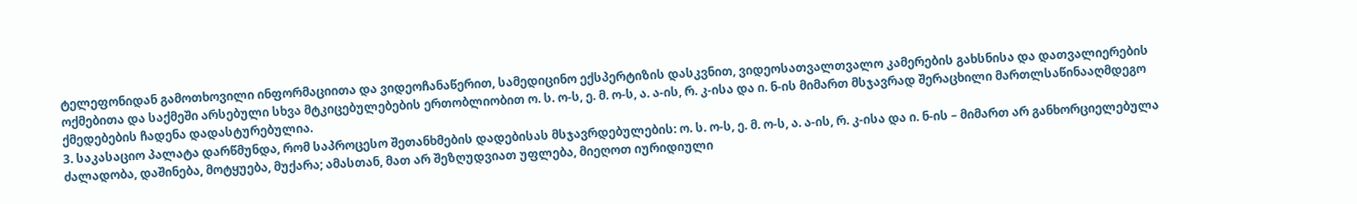ტელეფონიდან გამოთხოვილი ინფორმაციითა და ვიდეოჩანაწერით, სამედიცინო ექსპერტიზის დასკვნით, ვიდეოსათვალთვალო კამერების გახსნისა და დათვალიერების ოქმებითა და საქმეში არსებული სხვა მტკიცებულებების ერთობლიობით ო. ს. ო-ს, ე. მ. ო-ს, ა. ა-ის, რ. კ-ისა და ი. ნ-ის მიმართ მსჯავრად შერაცხილი მართლსაწინააღმდეგო ქმედებების ჩადენა დადასტურებულია.
3. საკასაციო პალატა დარწმუნდა, რომ საპროცესო შეთანხმების დადებისას მსჯავრდებულების: ო. ს. ო-ს, ე. მ. ო-ს, ა. ა-ის, რ. კ-ისა და ი. ნ-ის – მიმართ არ განხორციელებულა ძალადობა, დაშინება, მოტყუება, მუქარა; ამასთან, მათ არ შეზღუდვიათ უფლება, მიეღოთ იურიდიული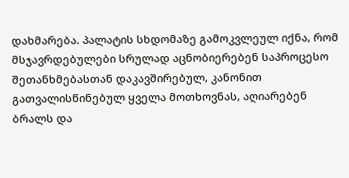დახმარება. პალატის სხდომაზე გამოკვლეულ იქნა, რომ მსჯავრდებულები სრულად აცნობიერებენ საპროცესო შეთანხმებასთან დაკავშირებულ, კანონით გათვალისწინებულ ყველა მოთხოვნას, აღიარებენ ბრალს და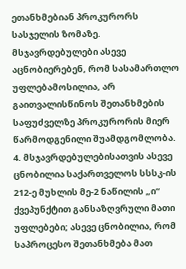ეთანხმებიან პროკურორს სასჯელის ზომაზე. მსჯავრდებულები ასევე აცნობიერებენ, რომ სასამართლო უფლებამოსილია, არ გაითვალისწინოს შეთანხმების საფუძველზე პროკურორის მიერ წარმოდგენილი შუამდგომლობა.
4. მსჯავრდებულებისათვის ასევე ცნობილია საქართველოს სსსკ-ის 212-ე მუხლის მე-2 ნაწილის „ი“ ქვეპუნქტით განსაზღვრული მათი უფლებები; ასევე ცნობილია, რომ საპროცესო შეთანხმება მათ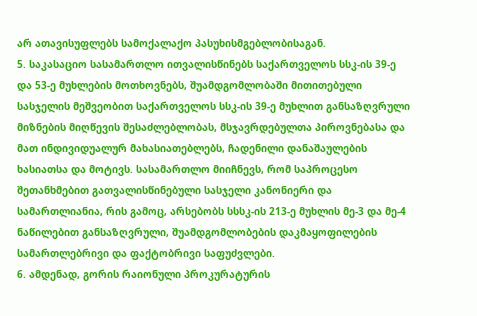არ ათავისუფლებს სამოქალაქო პასუხისმგებლობისაგან.
5. საკასაციო სასამართლო ითვალისწინებს საქართველოს სსკ-ის 39-ე და 53-ე მუხლების მოთხოვნებს, შუამდგომლობაში მითითებული სასჯელის მეშვეობით საქართველოს სსკ-ის 39-ე მუხლით განსაზღვრული მიზნების მიღწევის შესაძლებლობას, მსჯავრდებულთა პიროვნებასა და მათ ინდივიდუალურ მახასიათებლებს, ჩადენილი დანაშაულების ხასიათსა და მოტივს. სასამართლო მიიჩნევს, რომ საპროცესო შეთანხმებით გათვალისწინებული სასჯელი კანონიერი და სამართლიანია, რის გამოც, არსებობს სსსკ-ის 213-ე მუხლის მე-3 და მე-4 ნაწილებით განსაზღვრული, შუამდგომლობების დაკმაყოფილების სამართლებრივი და ფაქტობრივი საფუძვლები.
6. ამდენად, გორის რაიონული პროკურატურის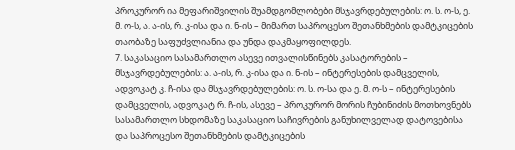პროკურორ ია მეფარიშვილის შუამდგომლობები მსჯავრდებულების: ო. ს. ო-ს, ე. მ. ო-ს, ა. ა-ის, რ. კ-ისა და ი. ნ-ის – მიმართ საპროცესო შეთანხმების დამტკიცების თაობაზე საფუძვლიანია და უნდა დაკმაყოფილდეს.
7. საკასაციო სასამართლო ასევე ითვალისწინებს კასატორების – მსჯავრდებულების: ა. ა-ის, რ. კ-ისა და ი. ნ-ის – ინტერესების დამცველის, ადვოკატ კ. ჩ-ისა და მსჯავრდებულების: ო. ს. ო-სა და ე. მ. ო-ს – ინტერესების დამცველის, ადვოკატ რ. ჩ-ის, ასევე – პროკურორ მორის ჩუბინიძის მოთხოვნებს სასამართლო სხდომაზე საკასაციო საჩივრების განუხილველად დატოვებისა და საპროცესო შეთანხმების დამტკიცების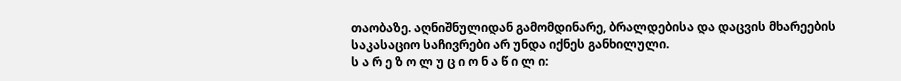თაობაზე. აღნიშნულიდან გამომდინარე, ბრალდებისა და დაცვის მხარეების საკასაციო საჩივრები არ უნდა იქნეს განხილული.
ს ა რ ე ზ ო ლ უ ც ი ო ნ ა წ ი ლ ი: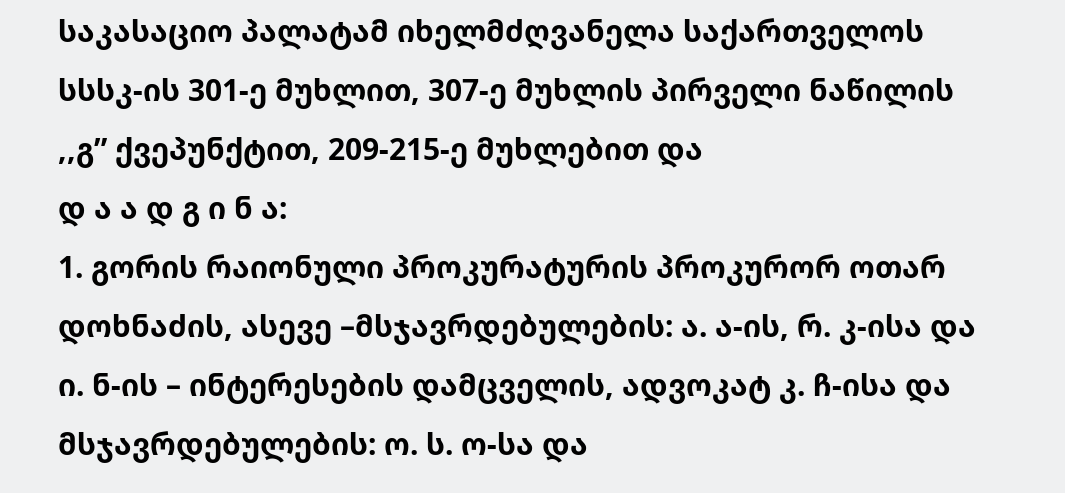საკასაციო პალატამ იხელმძღვანელა საქართველოს სსსკ-ის 301-ე მუხლით, 307-ე მუხლის პირველი ნაწილის ,,გ” ქვეპუნქტით, 209-215-ე მუხლებით და
დ ა ა დ გ ი ნ ა:
1. გორის რაიონული პროკურატურის პროკურორ ოთარ დოხნაძის, ასევე –მსჯავრდებულების: ა. ა-ის, რ. კ-ისა და ი. ნ-ის – ინტერესების დამცველის, ადვოკატ კ. ჩ-ისა და მსჯავრდებულების: ო. ს. ო-სა და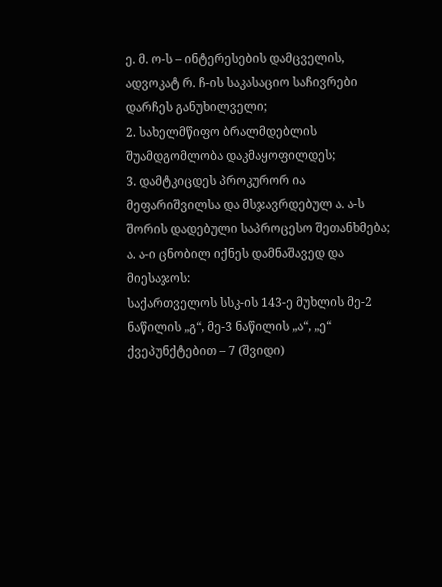ე. მ. ო-ს – ინტერესების დამცველის, ადვოკატ რ. ჩ-ის საკასაციო საჩივრები დარჩეს განუხილველი;
2. სახელმწიფო ბრალმდებლის შუამდგომლობა დაკმაყოფილდეს;
3. დამტკიცდეს პროკურორ ია მეფარიშვილსა და მსჯავრდებულ ა. ა-ს შორის დადებული საპროცესო შეთანხმება;
ა. ა-ი ცნობილ იქნეს დამნაშავედ და მიესაჯოს:
საქართველოს სსკ-ის 143-ე მუხლის მე-2 ნაწილის „გ“, მე-3 ნაწილის „ა“, „ე“ ქვეპუნქტებით – 7 (შვიდი)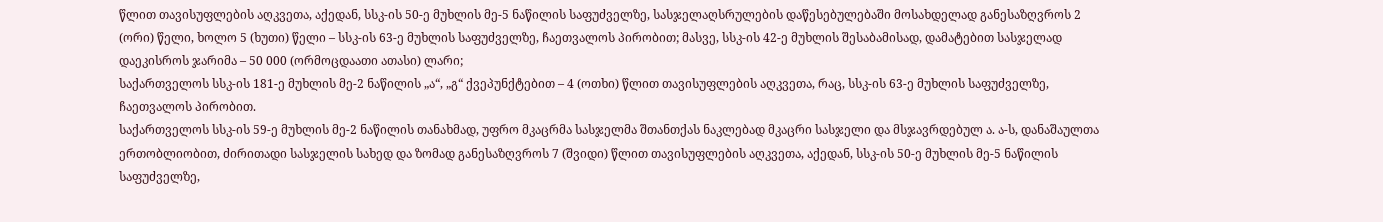წლით თავისუფლების აღკვეთა, აქედან, სსკ-ის 50-ე მუხლის მე-5 ნაწილის საფუძველზე, სასჯელაღსრულების დაწესებულებაში მოსახდელად განესაზღვროს 2 (ორი) წელი, ხოლო 5 (ხუთი) წელი – სსკ-ის 63-ე მუხლის საფუძველზე, ჩაეთვალოს პირობით; მასვე, სსკ-ის 42-ე მუხლის შესაბამისად, დამატებით სასჯელად დაეკისროს ჯარიმა – 50 000 (ორმოცდაათი ათასი) ლარი;
საქართველოს სსკ-ის 181-ე მუხლის მე-2 ნაწილის „ა“, „გ“ ქვეპუნქტებით – 4 (ოთხი) წლით თავისუფლების აღკვეთა, რაც, სსკ-ის 63-ე მუხლის საფუძველზე, ჩაეთვალოს პირობით.
საქართველოს სსკ-ის 59-ე მუხლის მე-2 ნაწილის თანახმად, უფრო მკაცრმა სასჯელმა შთანთქას ნაკლებად მკაცრი სასჯელი და მსჯავრდებულ ა. ა-ს, დანაშაულთა ერთობლიობით, ძირითადი სასჯელის სახედ და ზომად განესაზღვროს 7 (შვიდი) წლით თავისუფლების აღკვეთა, აქედან, სსკ-ის 50-ე მუხლის მე-5 ნაწილის საფუძველზე,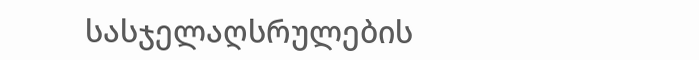სასჯელაღსრულების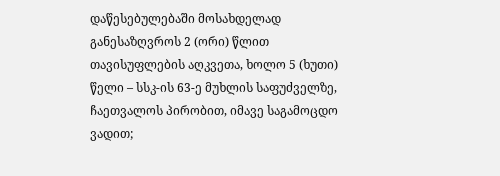დაწესებულებაში მოსახდელად განესაზღვროს 2 (ორი) წლით თავისუფლების აღკვეთა, ხოლო 5 (ხუთი) წელი – სსკ-ის 63-ე მუხლის საფუძველზე, ჩაეთვალოს პირობით, იმავე საგამოცდო ვადით;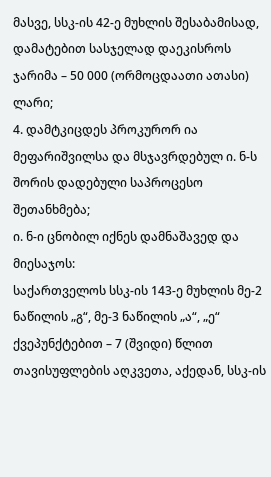მასვე, სსკ-ის 42-ე მუხლის შესაბამისად, დამატებით სასჯელად დაეკისროს ჯარიმა – 50 000 (ორმოცდაათი ათასი) ლარი;
4. დამტკიცდეს პროკურორ ია მეფარიშვილსა და მსჯავრდებულ ი. ნ-ს შორის დადებული საპროცესო შეთანხმება;
ი. ნ-ი ცნობილ იქნეს დამნაშავედ და მიესაჯოს:
საქართველოს სსკ-ის 143-ე მუხლის მე-2 ნაწილის „გ“, მე-3 ნაწილის „ა“, „ე“ ქვეპუნქტებით – 7 (შვიდი) წლით თავისუფლების აღკვეთა, აქედან, სსკ-ის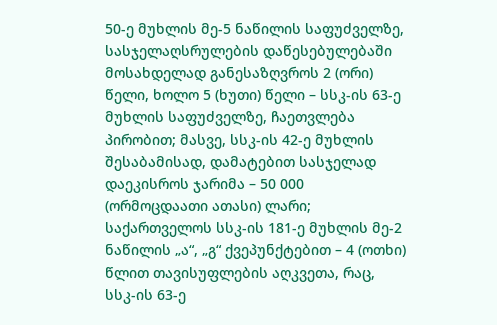50-ე მუხლის მე-5 ნაწილის საფუძველზე, სასჯელაღსრულების დაწესებულებაში მოსახდელად განესაზღვროს 2 (ორი) წელი, ხოლო 5 (ხუთი) წელი – სსკ-ის 63-ე მუხლის საფუძველზე, ჩაეთვლება პირობით; მასვე, სსკ-ის 42-ე მუხლის შესაბამისად, დამატებით სასჯელად დაეკისროს ჯარიმა – 50 000 (ორმოცდაათი ათასი) ლარი;
საქართველოს სსკ-ის 181-ე მუხლის მე-2 ნაწილის „ა“, „გ“ ქვეპუნქტებით – 4 (ოთხი) წლით თავისუფლების აღკვეთა, რაც, სსკ-ის 63-ე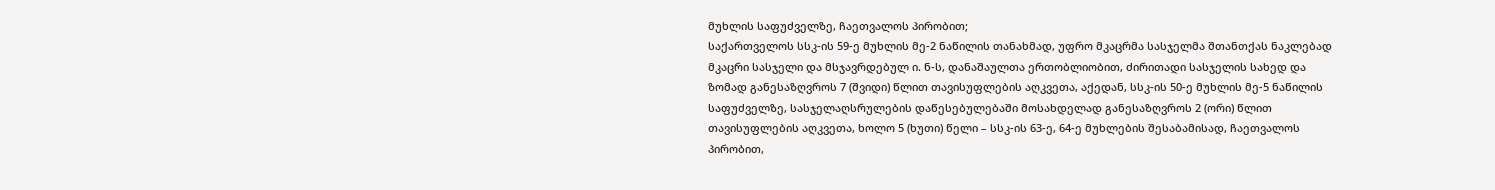მუხლის საფუძველზე, ჩაეთვალოს პირობით;
საქართველოს სსკ-ის 59-ე მუხლის მე-2 ნაწილის თანახმად, უფრო მკაცრმა სასჯელმა შთანთქას ნაკლებად მკაცრი სასჯელი და მსჯავრდებულ ი. ნ-ს, დანაშაულთა ერთობლიობით, ძირითადი სასჯელის სახედ და ზომად განესაზღვროს 7 (შვიდი) წლით თავისუფლების აღკვეთა, აქედან, სსკ-ის 50-ე მუხლის მე-5 ნაწილის საფუძველზე, სასჯელაღსრულების დაწესებულებაში მოსახდელად განესაზღვროს 2 (ორი) წლით თავისუფლების აღკვეთა, ხოლო 5 (ხუთი) წელი – სსკ-ის 63-ე, 64-ე მუხლების შესაბამისად, ჩაეთვალოს პირობით,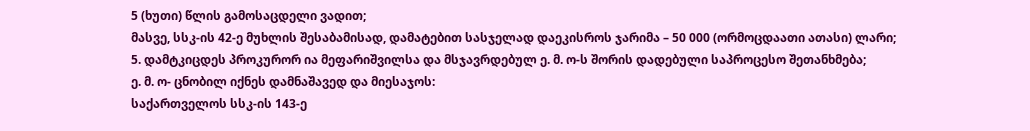5 (ხუთი) წლის გამოსაცდელი ვადით;
მასვე, სსკ-ის 42-ე მუხლის შესაბამისად, დამატებით სასჯელად დაეკისროს ჯარიმა – 50 000 (ორმოცდაათი ათასი) ლარი;
5. დამტკიცდეს პროკურორ ია მეფარიშვილსა და მსჯავრდებულ ე. მ. ო-ს შორის დადებული საპროცესო შეთანხმება;
ე. მ. ო- ცნობილ იქნეს დამნაშავედ და მიესაჯოს:
საქართველოს სსკ-ის 143-ე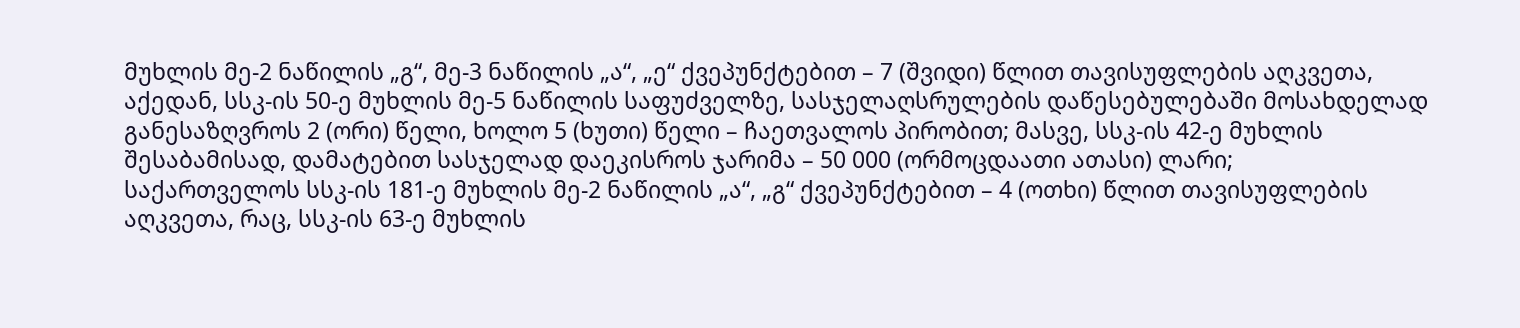მუხლის მე-2 ნაწილის „გ“, მე-3 ნაწილის „ა“, „ე“ ქვეპუნქტებით – 7 (შვიდი) წლით თავისუფლების აღკვეთა, აქედან, სსკ-ის 50-ე მუხლის მე-5 ნაწილის საფუძველზე, სასჯელაღსრულების დაწესებულებაში მოსახდელად განესაზღვროს 2 (ორი) წელი, ხოლო 5 (ხუთი) წელი – ჩაეთვალოს პირობით; მასვე, სსკ-ის 42-ე მუხლის შესაბამისად, დამატებით სასჯელად დაეკისროს ჯარიმა – 50 000 (ორმოცდაათი ათასი) ლარი;
საქართველოს სსკ-ის 181-ე მუხლის მე-2 ნაწილის „ა“, „გ“ ქვეპუნქტებით – 4 (ოთხი) წლით თავისუფლების აღკვეთა, რაც, სსკ-ის 63-ე მუხლის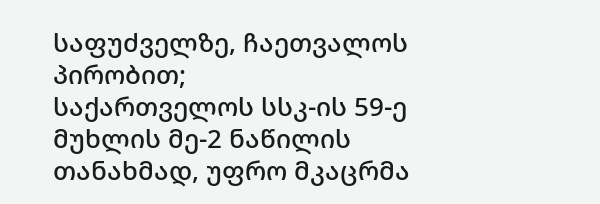საფუძველზე, ჩაეთვალოს პირობით;
საქართველოს სსკ-ის 59-ე მუხლის მე-2 ნაწილის თანახმად, უფრო მკაცრმა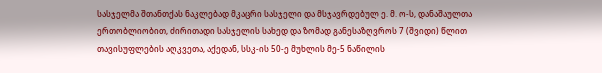სასჯელმა შთანთქას ნაკლებად მკაცრი სასჯელი და მსჯავრდებულ ე. მ. ო-ს, დანაშაულთა ერთობლიობით, ძირითადი სასჯელის სახედ და ზომად განესაზღვროს 7 (შვიდი) წლით თავისუფლების აღკვეთა, აქედან, სსკ-ის 50-ე მუხლის მე-5 ნაწილის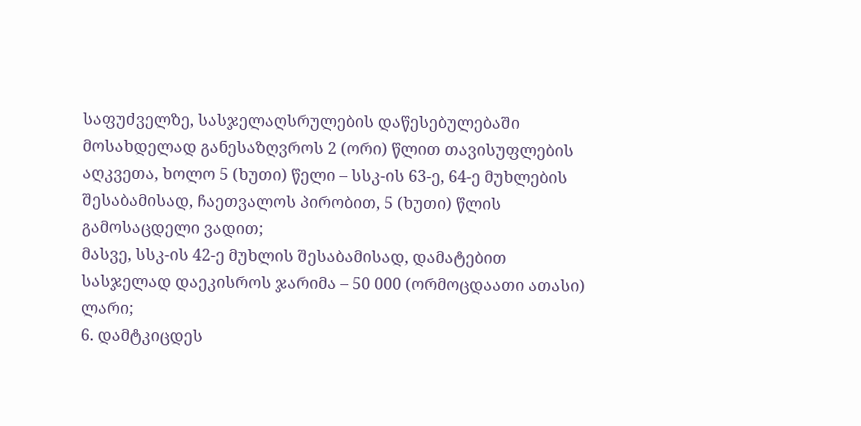საფუძველზე, სასჯელაღსრულების დაწესებულებაში მოსახდელად განესაზღვროს 2 (ორი) წლით თავისუფლების აღკვეთა, ხოლო 5 (ხუთი) წელი – სსკ-ის 63-ე, 64-ე მუხლების შესაბამისად, ჩაეთვალოს პირობით, 5 (ხუთი) წლის გამოსაცდელი ვადით;
მასვე, სსკ-ის 42-ე მუხლის შესაბამისად, დამატებით სასჯელად დაეკისროს ჯარიმა – 50 000 (ორმოცდაათი ათასი) ლარი;
6. დამტკიცდეს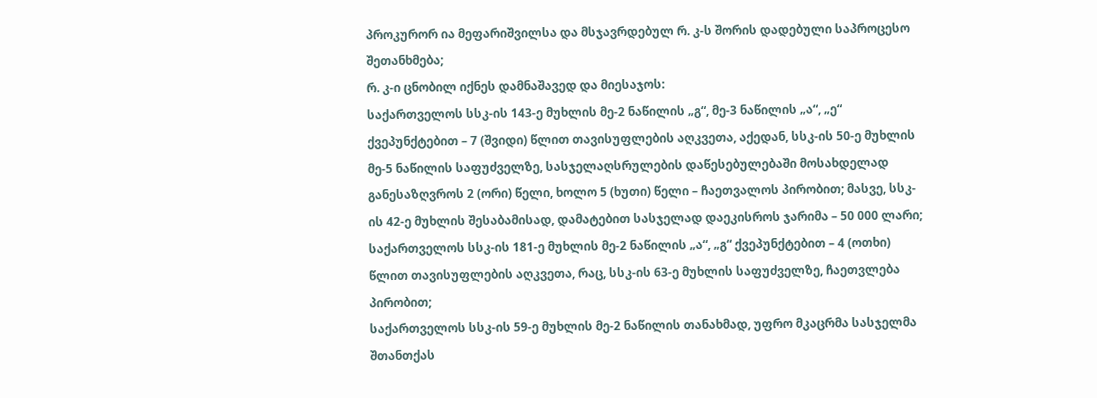პროკურორ ია მეფარიშვილსა და მსჯავრდებულ რ. კ-ს შორის დადებული საპროცესო შეთანხმება;
რ. კ-ი ცნობილ იქნეს დამნაშავედ და მიესაჯოს:
საქართველოს სსკ-ის 143-ე მუხლის მე-2 ნაწილის „გ“, მე-3 ნაწილის „ა“, „ე“ ქვეპუნქტებით – 7 (შვიდი) წლით თავისუფლების აღკვეთა, აქედან, სსკ-ის 50-ე მუხლის მე-5 ნაწილის საფუძველზე, სასჯელაღსრულების დაწესებულებაში მოსახდელად განესაზღვროს 2 (ორი) წელი, ხოლო 5 (ხუთი) წელი – ჩაეთვალოს პირობით; მასვე, სსკ-ის 42-ე მუხლის შესაბამისად, დამატებით სასჯელად დაეკისროს ჯარიმა – 50 000 ლარი;
საქართველოს სსკ-ის 181-ე მუხლის მე-2 ნაწილის „ა“, „გ“ ქვეპუნქტებით – 4 (ოთხი) წლით თავისუფლების აღკვეთა, რაც, სსკ-ის 63-ე მუხლის საფუძველზე, ჩაეთვლება პირობით;
საქართველოს სსკ-ის 59-ე მუხლის მე-2 ნაწილის თანახმად, უფრო მკაცრმა სასჯელმა შთანთქას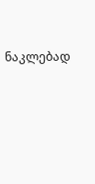ნაკლებად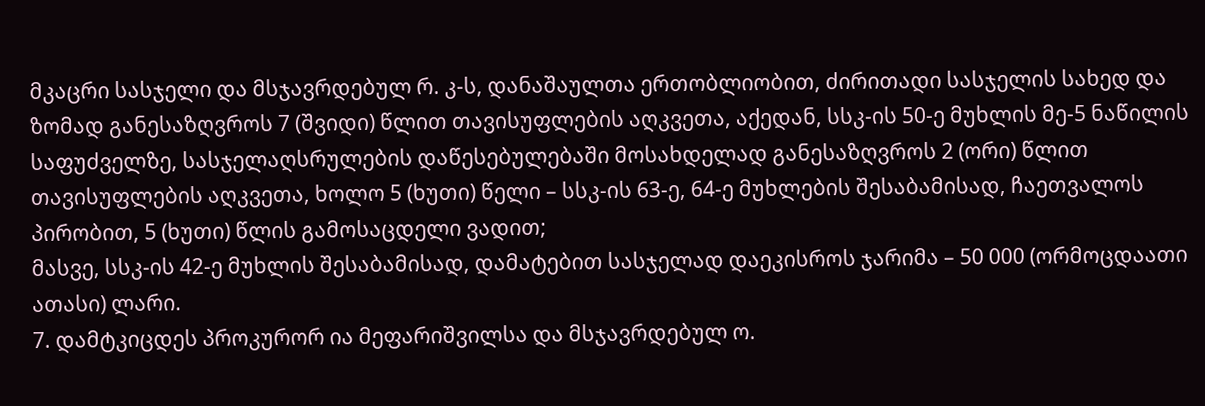მკაცრი სასჯელი და მსჯავრდებულ რ. კ-ს, დანაშაულთა ერთობლიობით, ძირითადი სასჯელის სახედ და ზომად განესაზღვროს 7 (შვიდი) წლით თავისუფლების აღკვეთა, აქედან, სსკ-ის 50-ე მუხლის მე-5 ნაწილის საფუძველზე, სასჯელაღსრულების დაწესებულებაში მოსახდელად განესაზღვროს 2 (ორი) წლით თავისუფლების აღკვეთა, ხოლო 5 (ხუთი) წელი – სსკ-ის 63-ე, 64-ე მუხლების შესაბამისად, ჩაეთვალოს პირობით, 5 (ხუთი) წლის გამოსაცდელი ვადით;
მასვე, სსკ-ის 42-ე მუხლის შესაბამისად, დამატებით სასჯელად დაეკისროს ჯარიმა – 50 000 (ორმოცდაათი ათასი) ლარი.
7. დამტკიცდეს პროკურორ ია მეფარიშვილსა და მსჯავრდებულ ო.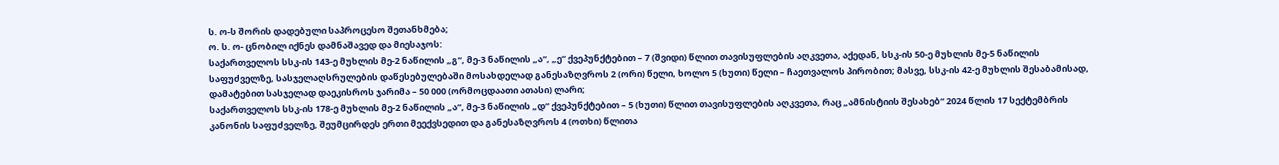ს. ო-ს შორის დადებული საპროცესო შეთანხმება;
ო. ს. ო- ცნობილ იქნეს დამნაშავედ და მიესაჯოს:
საქართველოს სსკ-ის 143-ე მუხლის მე-2 ნაწილის „გ“, მე-3 ნაწილის „ა“, „ე“ ქვეპუნქტებით – 7 (შვიდი) წლით თავისუფლების აღკვეთა, აქედან, სსკ-ის 50-ე მუხლის მე-5 ნაწილის საფუძველზე, სასჯელაღსრულების დაწესებულებაში მოსახდელად განესაზღვროს 2 (ორი) წელი, ხოლო 5 (ხუთი) წელი – ჩაეთვალოს პირობით; მასვე, სსკ-ის 42-ე მუხლის შესაბამისად, დამატებით სასჯელად დაეკისროს ჯარიმა – 50 000 (ორმოცდაათი ათასი) ლარი;
საქართველოს სსკ-ის 178-ე მუხლის მე-2 ნაწილის „ა“, მე-3 ნაწილის „დ“ ქვეპუნქტებით – 5 (ხუთი) წლით თავისუფლების აღკვეთა, რაც „ამნისტიის შესახებ“ 2024 წლის 17 სექტემბრის კანონის საფუძველზე, შეუმცირდეს ერთი მეექვსედით და განესაზღვროს 4 (ოთხი) წლითა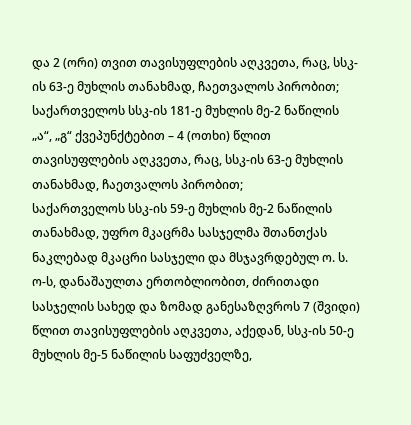და 2 (ორი) თვით თავისუფლების აღკვეთა, რაც, სსკ-ის 63-ე მუხლის თანახმად, ჩაეთვალოს პირობით;
საქართველოს სსკ-ის 181-ე მუხლის მე-2 ნაწილის „ა“, „გ“ ქვეპუნქტებით – 4 (ოთხი) წლით თავისუფლების აღკვეთა, რაც, სსკ-ის 63-ე მუხლის თანახმად, ჩაეთვალოს პირობით;
საქართველოს სსკ-ის 59-ე მუხლის მე-2 ნაწილის თანახმად, უფრო მკაცრმა სასჯელმა შთანთქას ნაკლებად მკაცრი სასჯელი და მსჯავრდებულ ო. ს. ო-ს, დანაშაულთა ერთობლიობით, ძირითადი სასჯელის სახედ და ზომად განესაზღვროს 7 (შვიდი) წლით თავისუფლების აღკვეთა, აქედან, სსკ-ის 50-ე მუხლის მე-5 ნაწილის საფუძველზე,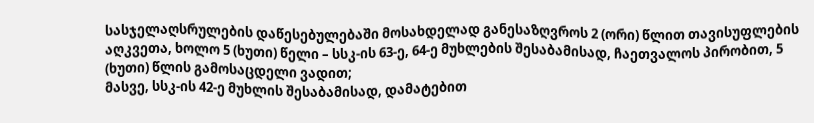სასჯელაღსრულების დაწესებულებაში მოსახდელად განესაზღვროს 2 (ორი) წლით თავისუფლების აღკვეთა, ხოლო 5 (ხუთი) წელი – სსკ-ის 63-ე, 64-ე მუხლების შესაბამისად, ჩაეთვალოს პირობით, 5 (ხუთი) წლის გამოსაცდელი ვადით;
მასვე, სსკ-ის 42-ე მუხლის შესაბამისად, დამატებით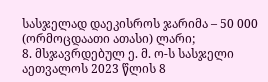სასჯელად დაეკისროს ჯარიმა – 50 000 (ორმოცდაათი ათასი) ლარი;
8. მსჯავრდებულ ე. მ. ო-ს სასჯელი აეთვალოს 2023 წლის 8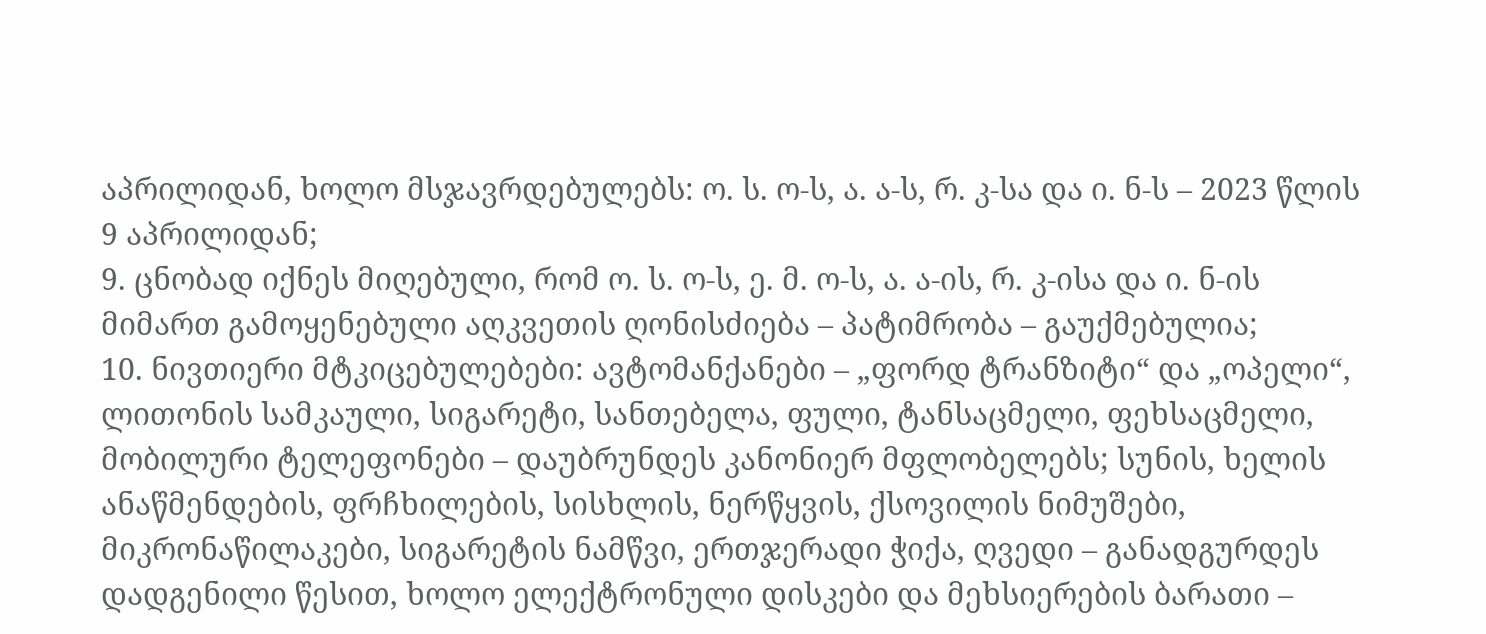აპრილიდან, ხოლო მსჯავრდებულებს: ო. ს. ო-ს, ა. ა-ს, რ. კ-სა და ი. ნ-ს – 2023 წლის 9 აპრილიდან;
9. ცნობად იქნეს მიღებული, რომ ო. ს. ო-ს, ე. მ. ო-ს, ა. ა-ის, რ. კ-ისა და ი. ნ-ის მიმართ გამოყენებული აღკვეთის ღონისძიება – პატიმრობა – გაუქმებულია;
10. ნივთიერი მტკიცებულებები: ავტომანქანები – „ფორდ ტრანზიტი“ და „ოპელი“, ლითონის სამკაული, სიგარეტი, სანთებელა, ფული, ტანსაცმელი, ფეხსაცმელი, მობილური ტელეფონები – დაუბრუნდეს კანონიერ მფლობელებს; სუნის, ხელის ანაწმენდების, ფრჩხილების, სისხლის, ნერწყვის, ქსოვილის ნიმუშები, მიკრონაწილაკები, სიგარეტის ნამწვი, ერთჯერადი ჭიქა, ღვედი – განადგურდეს დადგენილი წესით, ხოლო ელექტრონული დისკები და მეხსიერების ბარათი –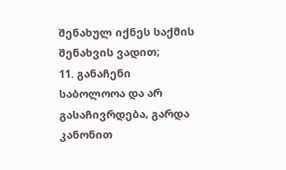შენახულ იქნეს საქმის შენახვის ვადით;
11. განაჩენი საბოლოოა და არ გასაჩივრდება, გარდა კანონით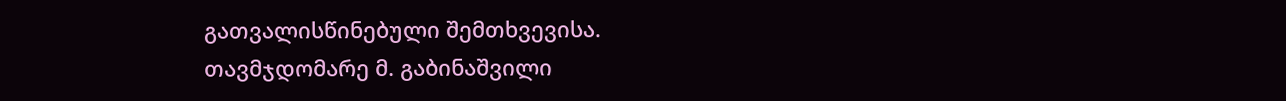გათვალისწინებული შემთხვევისა.
თავმჯდომარე მ. გაბინაშვილი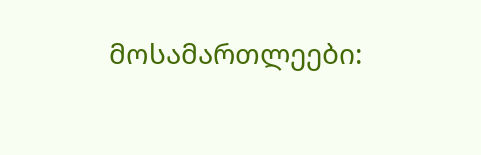მოსამართლეები: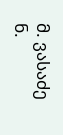მ. ვასაძე
ნ.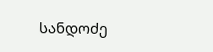სანდოძე